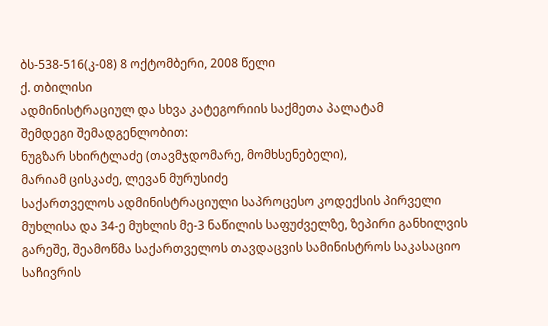ბს-538-516(კ-08) 8 ოქტომბერი, 2008 წელი
ქ. თბილისი
ადმინისტრაციულ და სხვა კატეგორიის საქმეთა პალატამ
შემდეგი შემადგენლობით:
ნუგზარ სხირტლაძე (თავმჯდომარე, მომხსენებელი),
მარიამ ცისკაძე, ლევან მურუსიძე
საქართველოს ადმინისტრაციული საპროცესო კოდექსის პირველი მუხლისა და 34-ე მუხლის მე-3 ნაწილის საფუძველზე, ზეპირი განხილვის გარეშე, შეამოწმა საქართველოს თავდაცვის სამინისტროს საკასაციო საჩივრის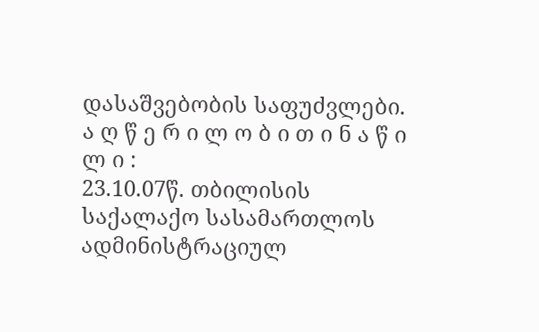დასაშვებობის საფუძვლები.
ა ღ წ ე რ ი ლ ო ბ ი თ ი ნ ა წ ი ლ ი :
23.10.07წ. თბილისის საქალაქო სასამართლოს ადმინისტრაციულ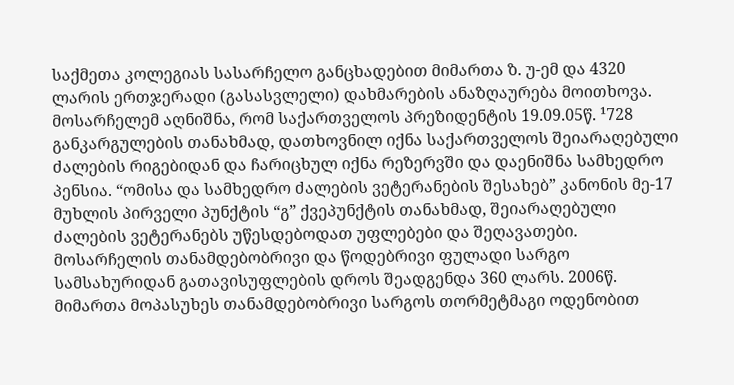საქმეთა კოლეგიას სასარჩელო განცხადებით მიმართა ზ. უ-ემ და 4320 ლარის ერთჯერადი (გასასვლელი) დახმარების ანაზღაურება მოითხოვა. მოსარჩელემ აღნიშნა, რომ საქართველოს პრეზიდენტის 19.09.05წ. ¹728 განკარგულების თანახმად, დათხოვნილ იქნა საქართველოს შეიარაღებული ძალების რიგებიდან და ჩარიცხულ იქნა რეზერვში და დაენიშნა სამხედრო პენსია. “ომისა და სამხედრო ძალების ვეტერანების შესახებ” კანონის მე-17 მუხლის პირველი პუნქტის “გ” ქვეპუნქტის თანახმად, შეიარაღებული ძალების ვეტერანებს უწესდებოდათ უფლებები და შეღავათები. მოსარჩელის თანამდებობრივი და წოდებრივი ფულადი სარგო სამსახურიდან გათავისუფლების დროს შეადგენდა 360 ლარს. 2006წ. მიმართა მოპასუხეს თანამდებობრივი სარგოს თორმეტმაგი ოდენობით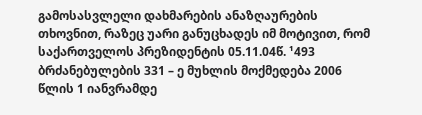გამოსასვლელი დახმარების ანაზღაურების თხოვნით, რაზეც უარი განუცხადეს იმ მოტივით, რომ საქართველოს პრეზიდენტის 05.11.04წ. ¹493 ბრძანებულების 331 – ე მუხლის მოქმედება 2006 წლის 1 იანვრამდე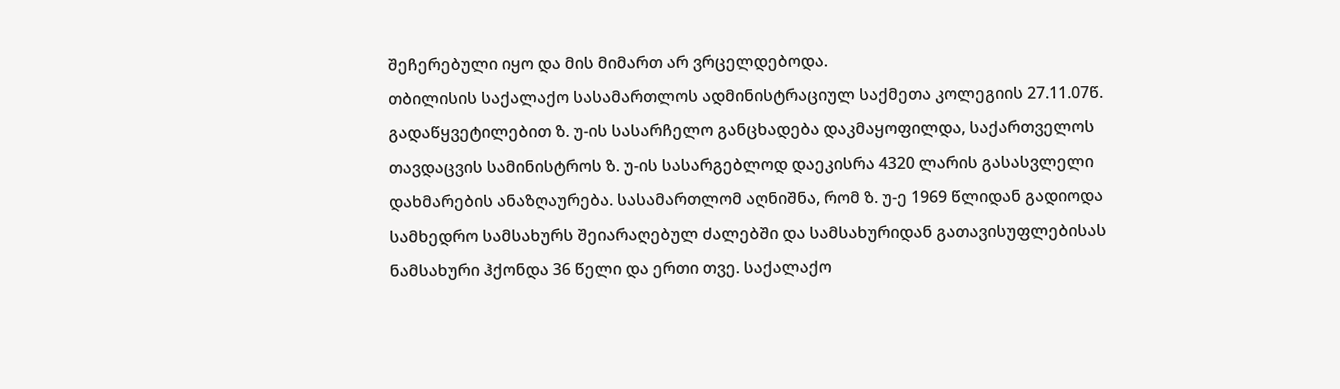შეჩერებული იყო და მის მიმართ არ ვრცელდებოდა.
თბილისის საქალაქო სასამართლოს ადმინისტრაციულ საქმეთა კოლეგიის 27.11.07წ. გადაწყვეტილებით ზ. უ-ის სასარჩელო განცხადება დაკმაყოფილდა, საქართველოს თავდაცვის სამინისტროს ზ. უ-ის სასარგებლოდ დაეკისრა 4320 ლარის გასასვლელი დახმარების ანაზღაურება. სასამართლომ აღნიშნა, რომ ზ. უ-ე 1969 წლიდან გადიოდა სამხედრო სამსახურს შეიარაღებულ ძალებში და სამსახურიდან გათავისუფლებისას ნამსახური ჰქონდა 36 წელი და ერთი თვე. საქალაქო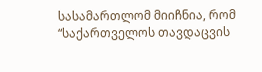სასამართლომ მიიჩნია, რომ “საქართველოს თავდაცვის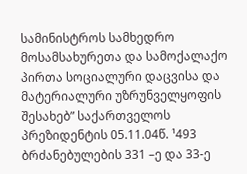სამინისტროს სამხედრო მოსამსახურეთა და სამოქალაქო პირთა სოციალური დაცვისა და მატერიალური უზრუნველყოფის შესახებ” საქართველოს პრეზიდენტის 05.11.04წ. ¹493 ბრძანებულების 331 –ე და 33-ე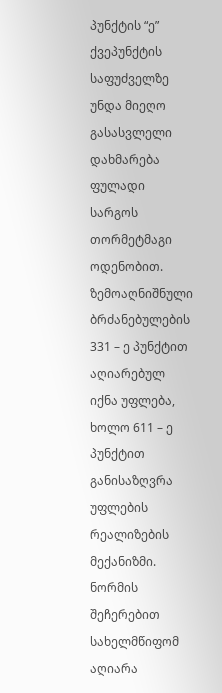პუნქტის “ე” ქვეპუნქტის საფუძველზე უნდა მიეღო გასასვლელი დახმარება ფულადი სარგოს თორმეტმაგი ოდენობით. ზემოაღნიშნული ბრძანებულების 331 – ე პუნქტით აღიარებულ იქნა უფლება, ხოლო 611 – ე პუნქტით განისაზღვრა უფლების რეალიზების მექანიზმი. ნორმის შეჩერებით სახელმწიფომ აღიარა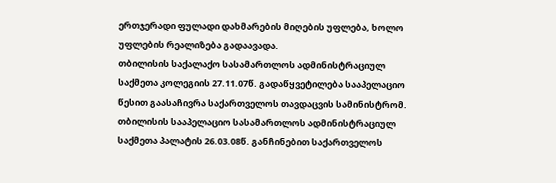ერთჯერადი ფულადი დახმარების მიღების უფლება, ხოლო უფლების რეალიზება გადაავადა.
თბილისის საქალაქო სასამართლოს ადმინისტრაციულ საქმეთა კოლეგიის 27.11.07წ. გადაწყვეტილება სააპელაციო წესით გაასაჩივრა საქართველოს თავდაცვის სამინისტრომ.
თბილისის სააპელაციო სასამართლოს ადმინისტრაციულ საქმეთა პალატის 26.03.08წ. განჩინებით საქართველოს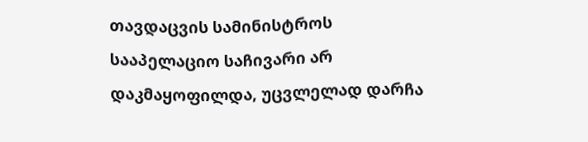თავდაცვის სამინისტროს სააპელაციო საჩივარი არ დაკმაყოფილდა, უცვლელად დარჩა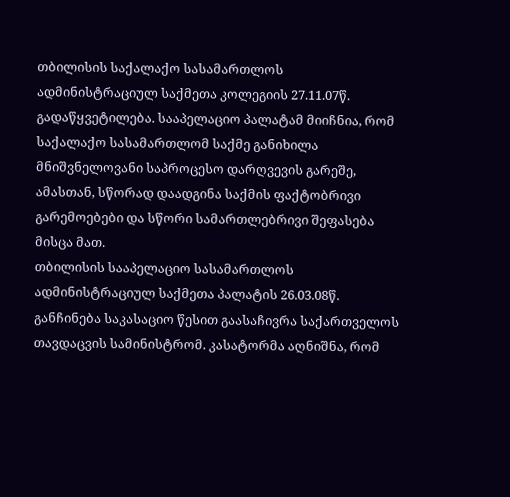თბილისის საქალაქო სასამართლოს ადმინისტრაციულ საქმეთა კოლეგიის 27.11.07წ. გადაწყვეტილება. სააპელაციო პალატამ მიიჩნია, რომ საქალაქო სასამართლომ საქმე განიხილა მნიშვნელოვანი საპროცესო დარღვევის გარეშე, ამასთან, სწორად დაადგინა საქმის ფაქტობრივი გარემოებები და სწორი სამართლებრივი შეფასება მისცა მათ.
თბილისის სააპელაციო სასამართლოს ადმინისტრაციულ საქმეთა პალატის 26.03.08წ. განჩინება საკასაციო წესით გაასაჩივრა საქართველოს თავდაცვის სამინისტრომ. კასატორმა აღნიშნა, რომ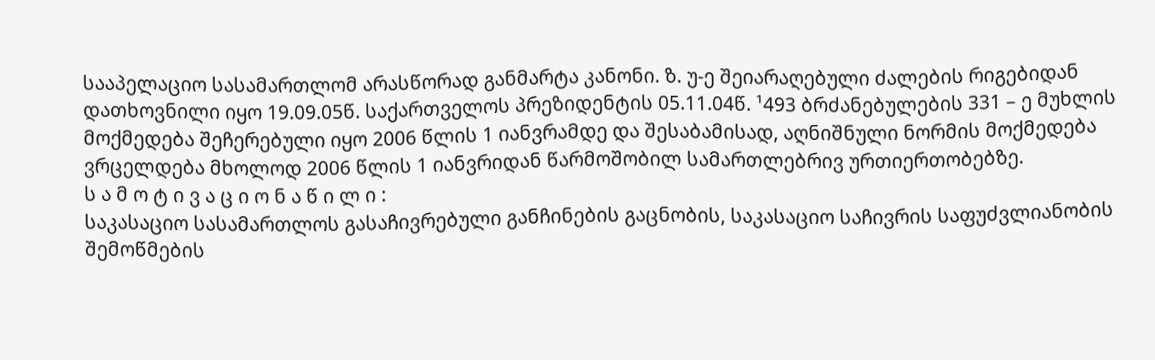სააპელაციო სასამართლომ არასწორად განმარტა კანონი. ზ. უ-ე შეიარაღებული ძალების რიგებიდან დათხოვნილი იყო 19.09.05წ. საქართველოს პრეზიდენტის 05.11.04წ. ¹493 ბრძანებულების 331 – ე მუხლის მოქმედება შეჩერებული იყო 2006 წლის 1 იანვრამდე და შესაბამისად, აღნიშნული ნორმის მოქმედება ვრცელდება მხოლოდ 2006 წლის 1 იანვრიდან წარმოშობილ სამართლებრივ ურთიერთობებზე.
ს ა მ ო ტ ი ვ ა ც ი ო ნ ა წ ი ლ ი :
საკასაციო სასამართლოს გასაჩივრებული განჩინების გაცნობის, საკასაციო საჩივრის საფუძვლიანობის შემოწმების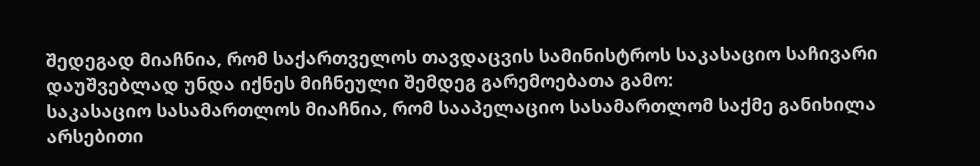შედეგად მიაჩნია, რომ საქართველოს თავდაცვის სამინისტროს საკასაციო საჩივარი დაუშვებლად უნდა იქნეს მიჩნეული შემდეგ გარემოებათა გამო:
საკასაციო სასამართლოს მიაჩნია, რომ სააპელაციო სასამართლომ საქმე განიხილა არსებითი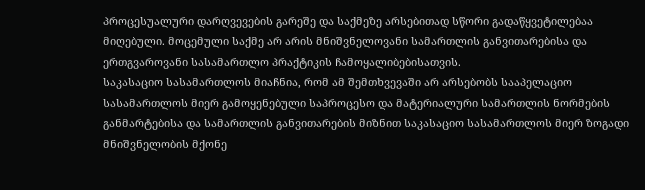პროცესუალური დარღვევების გარეშე და საქმეზე არსებითად სწორი გადაწყვეტილებაა მიღებული. მოცემული საქმე არ არის მნიშვნელოვანი სამართლის განვითარებისა და ერთგვაროვანი სასამართლო პრაქტიკის ჩამოყალიბებისათვის.
საკასაციო სასამართლოს მიაჩნია, რომ ამ შემთხვევაში არ არსებობს სააპელაციო სასამართლოს მიერ გამოყენებული საპროცესო და მატერიალური სამართლის ნორმების განმარტებისა და სამართლის განვითარების მიზნით საკასაციო სასამართლოს მიერ ზოგადი მნიშვნელობის მქონე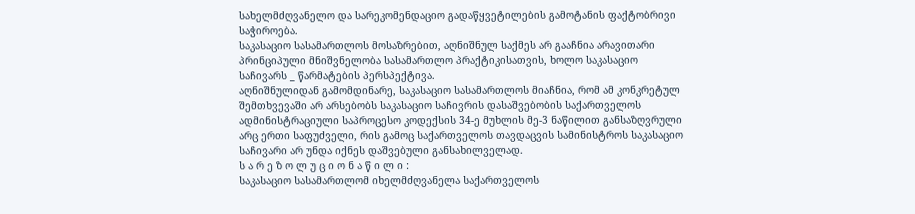სახელმძღვანელო და სარეკომენდაციო გადაწყვეტილების გამოტანის ფაქტობრივი საჭიროება.
საკასაციო სასამართლოს მოსაზრებით, აღნიშნულ საქმეს არ გააჩნია არავითარი პრინციპული მნიშვნელობა სასამართლო პრაქტიკისათვის, ხოლო საკასაციო საჩივარს _ წარმატების პერსპექტივა.
აღნიშნულიდან გამომდინარე, საკასაციო სასამართლოს მიაჩნია, რომ ამ კონკრეტულ შემთხვევაში არ არსებობს საკასაციო საჩივრის დასაშვებობის საქართველოს ადმინისტრაციული საპროცესო კოდექსის 34-ე მუხლის მე-3 ნაწილით განსაზღვრული არც ერთი საფუძველი, რის გამოც საქართველოს თავდაცვის სამინისტროს საკასაციო საჩივარი არ უნდა იქნეს დაშვებული განსახილველად.
ს ა რ ე ზ ო ლ უ ც ი ო ნ ა წ ი ლ ი :
საკასაციო სასამართლომ იხელმძღვანელა საქართველოს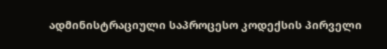ადმინისტრაციული საპროცესო კოდექსის პირველი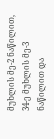მუხლის მე-2 ნაწილით, 34-ე მუხლის მე-3 ნაწილით და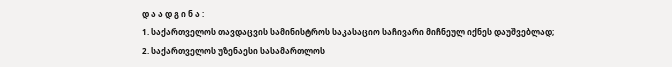დ ა ა დ გ ი ნ ა :
1. საქართველოს თავდაცვის სამინისტროს საკასაციო საჩივარი მიჩნეულ იქნეს დაუშვებლად;
2. საქართველოს უზენაესი სასამართლოს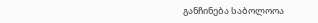განჩინება საბოლოოა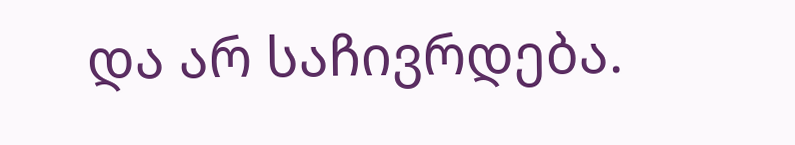და არ საჩივრდება.